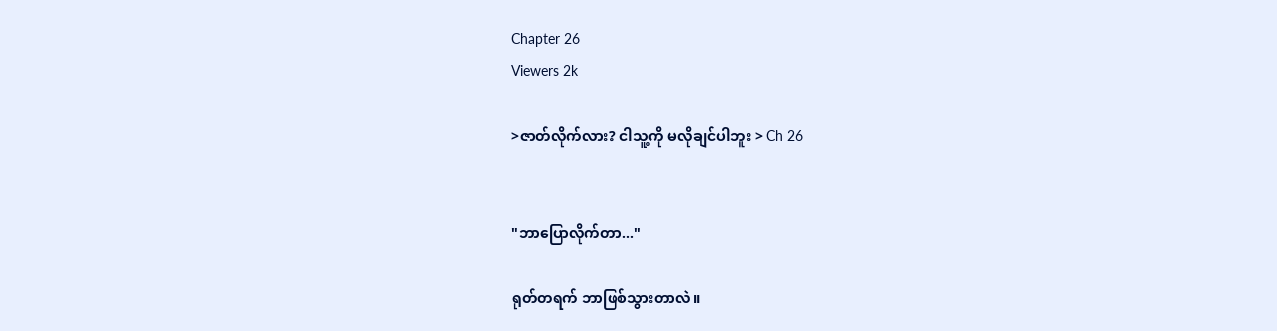Chapter 26
Viewers 2k

>ဇာတ်လိုက်လား? ငါသူ့ကို မလိုချင်ပါဘူး > Ch 26


"ဘာပြောလိုက်တာ..."

ရုတ်တရက် ဘာဖြစ်သွားတာလဲ။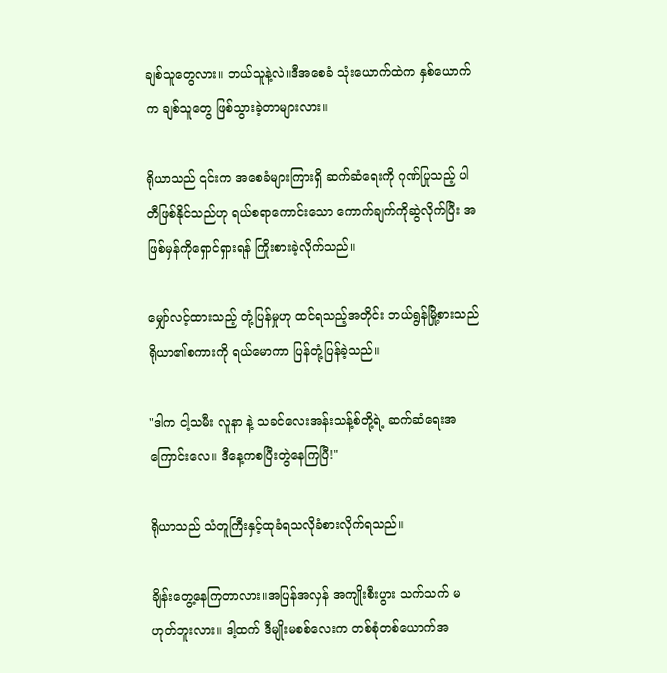ချစ်သူတွေလား။ ဘယ်သူနဲ့လဲ။ဒီအစေခံ သုံးယောက်ထဲက နှစ်ယောက်က ချစ်သူတွေ ဖြစ်သွားခဲ့တာများလား။

ရိုယာသည် ၎င်းက အစေခံများကြားရှိ ဆက်ဆံရေးကို ဂုဏ်ပြုသည့် ပါတီဖြစ်နိုင်သည်ဟု ရယ်စရာကောင်းသော ကောက်ချက်ကိုဆွဲလိုက်ပြီး အဖြစ်မှန်ကိုရှောင်ရှားရန် ကြိုးစားခဲ့လိုက်သည်။

မျှော်လင့်ထားသည့် တုံ့ပြန်မှုဟု ထင်ရသည့်အတိုင်း ဘယ်ရွန်မြို့စားသည် ရိုယာ၏စကားကို ရယ်မောကာ ပြန်တုံ့ပြန်ခဲ့သည်။

"ဒါက ငါ့သမီး လူနာ နဲ့ သခင်လေးအန်းသန့်စ်တို့ရဲ့ ဆက်ဆံရေးအကြောင်းလေ။ ဒီနေ့ကစပြီးတွဲနေကြပြီ!"

ရိုယာသည် သံတူကြီးနှင့်ထုခံရသလိုခံစားလိုက်ရသည်။

ချိန်းတွေ့နေကြတာလား။အပြန်အလှန် အကျိုးစီးပွား သက်သက် မဟုတ်ဘူးလား။ ဒါ့ထက် ဒီမျိုးမစစ်လေးက တစ်စုံတစ်ယောက်အ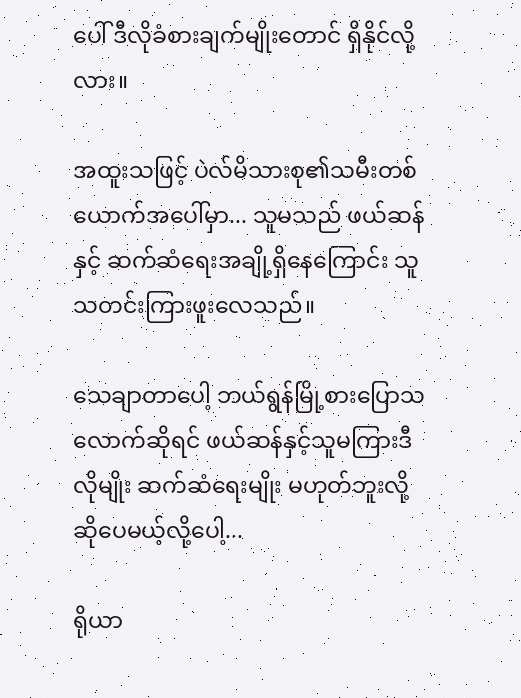ပေါ် ဒီလိုခံစားချက်မျိုးတောင် ရှိနိုင်လို့လား။

အထူးသဖြင့် ပဲလ်မိသားစု၏သမီးတစ်ယောက်အပေါ်မှာ... သူမသည် ဖယ်ဆန်နှင့် ဆက်ဆံရေးအချို့ရှိနေကြောင်း သူသတင်းကြားဖူးလေသည်။

သေချာတာပေါ့ ဘယ်ရွန်မြို့စားပြောသလောက်ဆိုရင် ဖယ်ဆန်နှင့်သူမကြားဒီလိုမျိုး ဆက်ဆံရေးမျိုး မဟုတ်ဘူးလို့ ဆိုပေမယ့်လို့ပေါ့...

ရိုယာ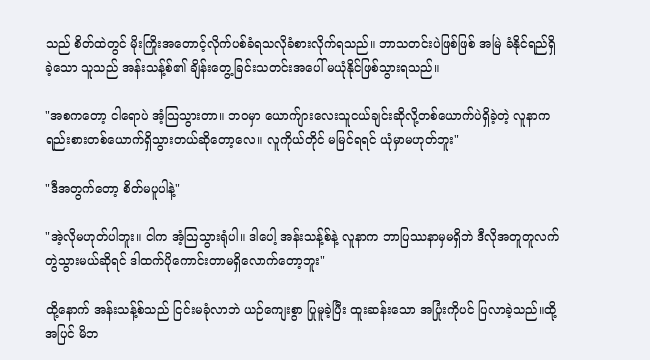သည် စိတ်ထဲတွင် မိုးကြိုးအတောင့်လိုက်ပစ်ခံရသလိုခံစားလိုက်ရသည်။ ဘာသတင်းပဲဖြစ်ဖြစ် အမြဲ ခံနိုင်ရည်ရှိခဲ့သော သူသည် အန်းသန့်စ်၏ ချိန်းတွေ့ခြင်းသတင်းအပေါ် မယုံနိုင်ဖြစ်သွားရသည်။

"အစကတော့ ငါရောပဲ အံ့သြသွားတာ။ ဘဝမှာ ယောက်ျားလေးသူငယ်ချင်းဆိုလို့တစ်ယောက်ပဲရှိခဲ့တဲ့ လူနာက ရည်းစားတစ်ယောက်ရှိသွားတယ်ဆိုတော့လေ။ လူကိုယ်တိုင် မမြင်ရရင် ယုံမှာမဟုတ်ဘူး"

"ဒီအတွက်တော့ စိတ်မပူပါနဲ့"

"အဲ့လိုမဟုတ်ပါဘူး။ ငါက အံ့သြသွားရုံပါ။ ဒါပေါ့ အန်းသန့်စ်နဲ့ လူနာက ဘာပြဿနာမှမရှိဘဲ ဒီလိုအတူတူလက်တွဲသွားမယ်ဆိုရင် ဒါထက်ပိုကောင်းတာမရှိလောက်တော့ဘူး"

ထို့နောက် အန်းသန့်စ်သည် ငြင်းမခုံလာဘဲ ယဉ်ကျေးစွာ ပြုမူခဲ့ပြီး ထူးဆန်းသော အပြုံးကိုပင် ပြလာခဲ့သည်။ထို့အပြင် မိဘ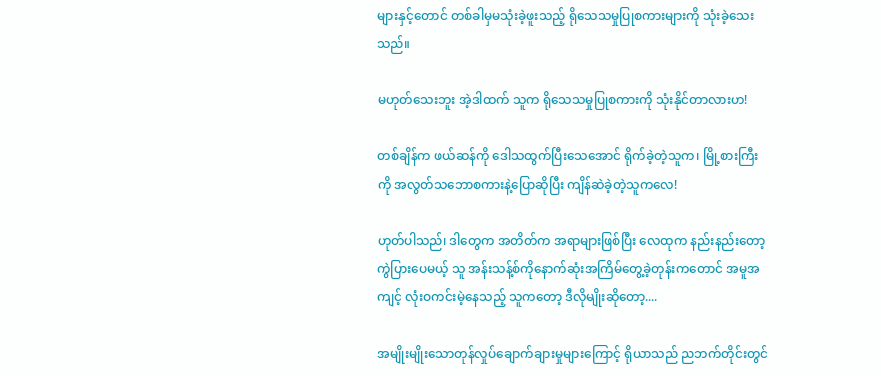များနှင့်တောင် တစ်ခါမှမသုံးခဲ့ဖူးသည့် ရိုသေသမှုပြုစကားများကို သုံးခဲ့သေးသည်။

မဟုတ်သေးဘူး အဲ့ဒါထက် သူက ရိုသေသမှုပြုစကားကို သုံးနိုင်တာလားဟ!

တစ်ချိန်က ဖယ်ဆန်ကို ဒေါသထွက်ပြီးသေအောင် ရိုက်ခဲ့တဲ့သူက၊ မြို့စားကြီးကို အလွတ်သဘောစကားနဲ့ပြောဆိုပြီး ကျိန်ဆဲခဲ့တဲ့သူကလေ!

ဟုတ်ပါသည်၊ ဒါတွေက အတိတ်က အရာများဖြစ်ပြီး လေထုက နည်းနည်းတော့ ကွဲပြားပေမယ့် သူ အန်းသန့်စ်ကိုနောက်ဆုံးအကြိမ်တွေ့ခဲ့တုန်း‌ကတောင် အမူအကျင့် လုံးဝကင်းမဲ့နေသည့် သူကတော့ ဒီလိုမျိုးဆိုတော့....

အမျိုးမျိုးသောတုန်လှုပ်ချောက်ချားမှုများကြောင့် ရိုယာသည် ညဘက်တိုင်းတွင်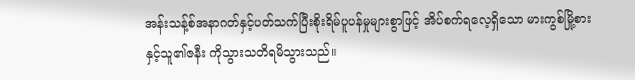အန်းသန့်စ်အနာဂတ်နှင့်ပတ်သက်ပြီးစိုးရိမ်ပူပန်မှုများစွာဖြင့် အိပ်စက်ရလေ့ရှိသော မားကွစ်မြို့စားနှင့်သူ၏ဇနီး ကိုသွားသတိရမိသွားသည်။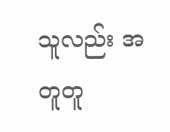သူလည်း အတူတူ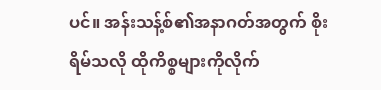ပင်။ အန်းသန့်စ်၏အနာဂတ်အတွက် စိုးရိမ်သလို ထိုကိစ္စများကိုလိုက်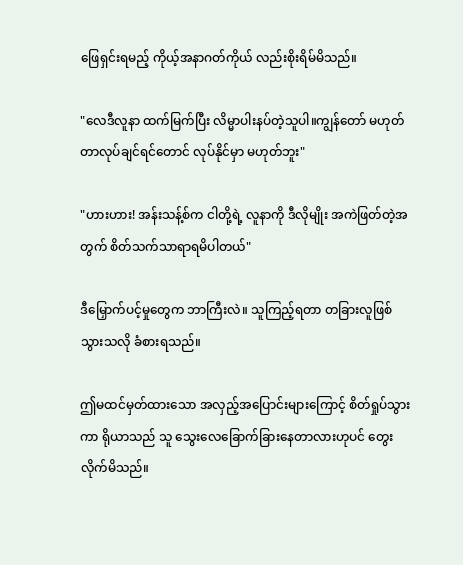ဖြေရှင်းရမည့် ကိုယ့်အနာဂတ်ကိုယ် လည်းစိုးရိမ်မိသည်။

"လေဒီလူနာ ထက်မြက်ပြီး လိမ္မာပါးနပ်တဲ့သူပါ။ကျွန်တော် မဟုတ်တာလုပ်ချင်ရင်တောင် လုပ်နိုင်မှာ မဟုတ်ဘူး"

"ဟားဟား! အန်းသန့်စ်က ငါတို့ရဲ့ လူနာကို ဒီလိုမျိုး အကဲဖြတ်တဲ့အတွက် စိတ်သက်သာရာရမိပါတယ်"

ဒီမြှောက်ပင့်မှုတွေက ဘာကြီးလဲ။ သူကြည့်ရတာ တခြားလူဖြစ်သွားသလို ခံစားရသည်။

ဤမထင်မှတ်ထားသော အလှည့်အပြောင်းများကြောင့် စိတ်ရှုပ်သွားကာ ရိုယာသည် သူ သွေးလေခြောက်ခြားနေတာလားဟုပင် တွေးလိုက်မိသည်။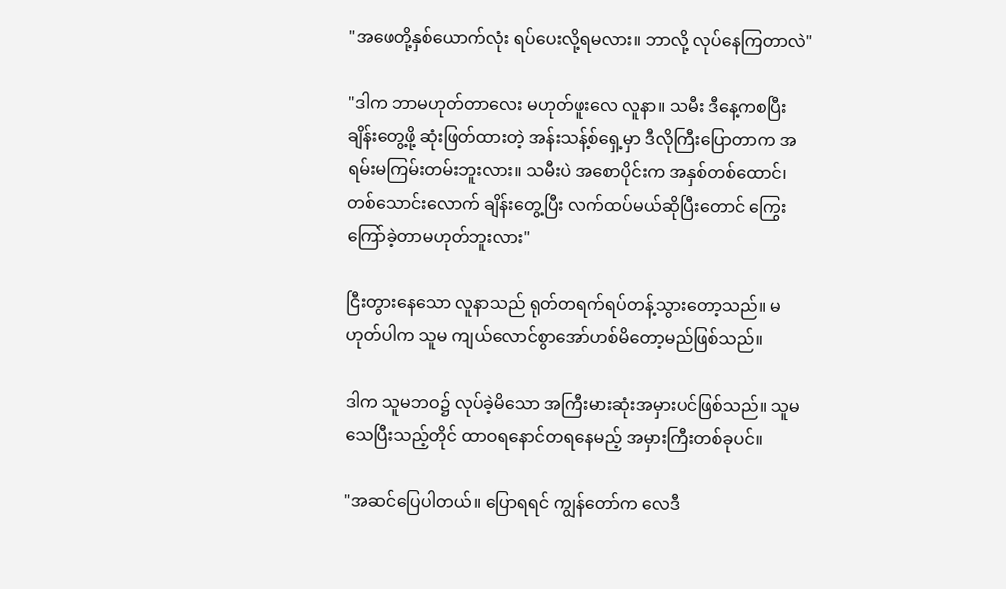"အဖေတို့နှစ်ယောက်လုံး ရပ်ပေးလို့ရမလား။ ဘာလို့ လုပ်နေကြတာလဲ"

"ဒါက ဘာမဟုတ်တာလေး မဟုတ်ဖူးလေ လူနာ။ သမီး ဒီနေ့ကစပြီး ချိန်းတွေ့ဖို့ ဆုံးဖြတ်ထားတဲ့ အန်းသန့်စ်ရှေ့မှာ ဒီလိုကြီးပြောတာက အရမ်းမကြမ်းတမ်းဘူးလား။ သမီးပဲ အစောပိုင်းက အနှစ်တစ်ထောင်၊ တစ်သောင်းလောက် ချိန်းတွေ့ပြီး လက်ထပ်မယ်ဆိုပြီးတောင် ကြွေးကြော်ခဲ့တာမဟုတ်ဘူးလား"

ငြီးတွားနေသော လူနာသည် ရုတ်တရက်ရပ်တန့်သွားတော့သည်။ မဟုတ်ပါက သူမ ကျယ်လောင်စွာအော်ဟစ်မိတော့မည်ဖြစ်သည်။

ဒါက သူမဘဝ၌ လုပ်ခဲ့မိသော အကြီးမားဆုံးအမှားပင်ဖြစ်သည်။ သူမသေပြီးသည့်တိုင် ထာဝရနောင်တရနေမည့် အမှားကြီးတစ်ခုပင်။

"အဆင်ပြေပါတယ်။ ပြောရရင် ကျွန်တော်က လေဒီ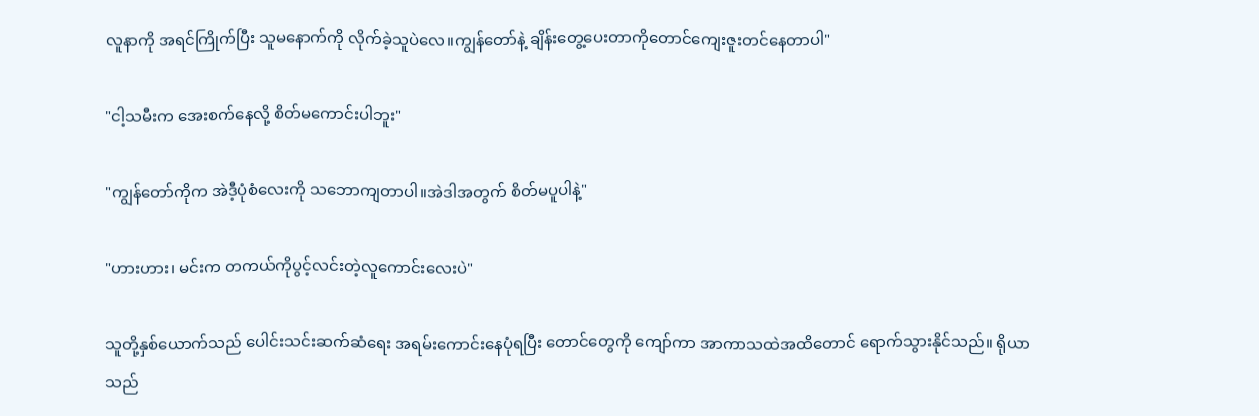လူနာကို အရင်ကြိုက်ပြီး သူမနောက်ကို လိုက်ခဲ့သူပဲလေ။ကျွန်တော်နဲ့ ချိန်းတွေ့ပေးတာကိုတောင်ကျေးဇူးတင်နေတာပါ"

"ငါ့သမီးက အေးစက်နေလို့ စိတ်မကောင်းပါဘူး"

"ကျွန်တော်ကိုက အဲဒီ့ပုံစံလေးကို သဘောကျတာပါ။အဲဒါအတွက် စိတ်မပူပါနဲ့"

"ဟားဟား၊ မင်းက တကယ်ကိုပွင့်လင်းတဲ့လူကောင်းလေးပဲ"

သူတို့နှစ်ယောက်သည် ပေါင်းသင်းဆက်ဆံရေး အရမ်းကောင်းနေပုံရပြီး တောင်တွေကို ကျော်ကာ အာကာသထဲအထိတောင် ရောက်သွားနိုင်သည်။ ရိုယာသည်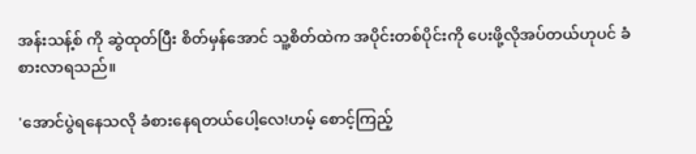အန်းသန့်စ် ကို ဆွဲထုတ်ပြီး စိတ်မှန်အောင် သူ့စိတ်ထဲက အပိုင်းတစ်ပိုင်းကို ပေးဖို့လိုအပ်တယ်ဟုပင် ခံစားလာရသည်။

'အောင်ပွဲရနေသလို ခံစားနေရတယ်ပေါ့လေ!ဟမ့် စောင့်ကြည့်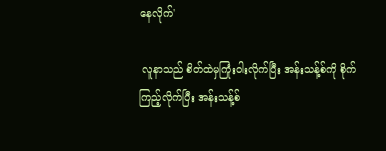နေလိုက်'

 လူနာသည် စိတ်ထဲမှကြုံးဝါးလိုက်ပြီး အန်းသန့်စ်ကို စိုက်ကြည့်လိုက်ပြီး အန်းသန့်စ်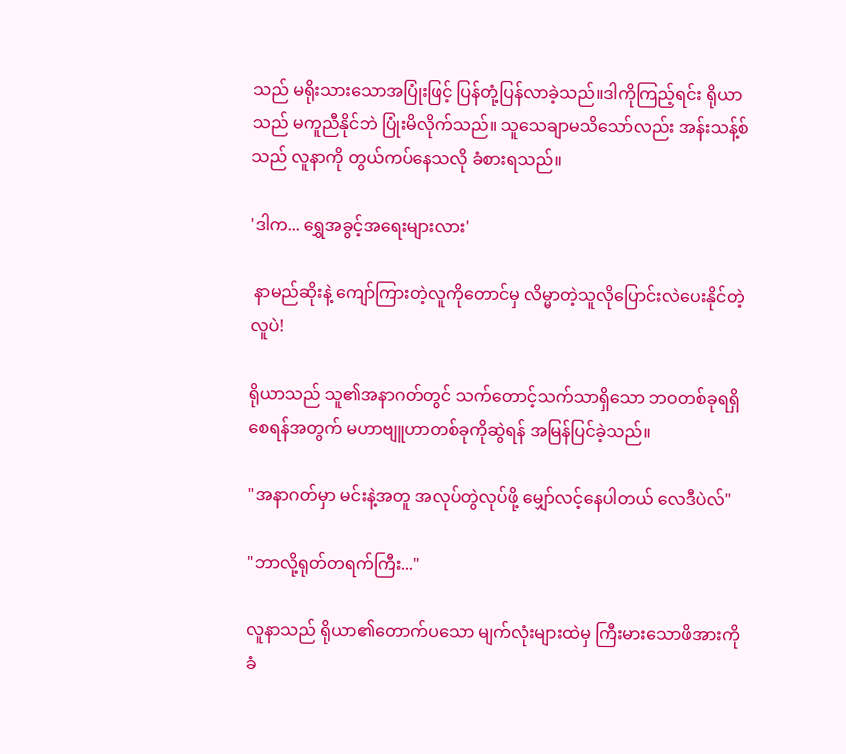သည် မရိုးသားသောအပြုံးဖြင့် ပြန်တုံ့ပြန်လာခဲ့သည်။ဒါကိုကြည့်ရင်း ရိုယာသည် မကူညီနိုင်ဘဲ ပြုံးမိလိုက်သည်။ သူသေချာမသိသော်လည်း အန်းသန့်စ်သည် လူနာကို တွယ်ကပ်နေသလို ခံစားရသည်။

'ဒါက... ရွှေအခွင့်အရေးများလား'

 နာမည်ဆိုးနဲ့ ကျော်ကြားတဲ့လူကိုတောင်မှ လိမ္မာတဲ့သူလိုပြောင်းလဲပေးနိုင်တဲ့ လူပဲ!

ရိုယာသည် သူ၏အနာဂတ်တွင် သက်တောင့်သက်သာရှိသော ဘဝတစ်ခုရရှိစေရန်အတွက် မဟာဗျူဟာတစ်ခုကိုဆွဲရန် အမြန်ပြင်ခဲ့သည်။

"အနာဂတ်မှာ မင်းနဲ့အတူ အလုပ်တွဲလုပ်ဖို့ မျှော်လင့်နေပါတယ် လေဒီပဲလ်"

"ဘာလို့ရုတ်တရက်ကြီး..."

လူနာသည် ရိုယာ၏တောက်ပသော မျက်လုံးများထဲမှ ကြီးမားသောဖိအားကို ခံ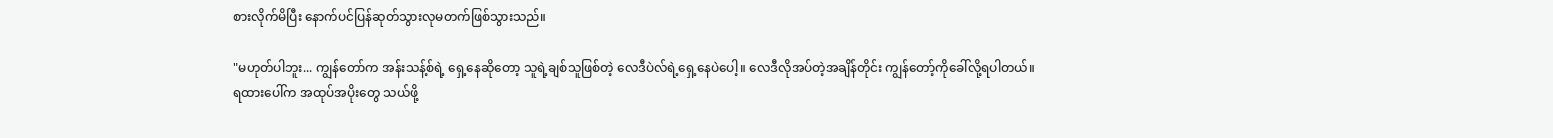စားလိုက်မိပြီး နောက်ပင်ပြန်ဆုတ်သွားလုမတက်ဖြစ်သွားသည်။

"မဟုတ်ပါဘူး... ကျွန်တော်က အန်းသန့်စ်ရဲ့ ရှေ့နေဆိုတော့ သူရဲ့ချစ်သူဖြစ်တဲ့ လေဒီပဲလ်ရဲ့ရှေ့နေပဲပေါ့။ လေဒီလိုအပ်တဲ့အချိန်တိုင်း ကျွန်တော့်ကိုခေါ်လို့ရပါတယ်။ ရထားပေါ်က အထုပ်အပိုးတွေ သယ်ဖို့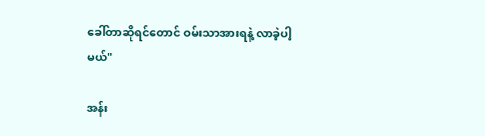ခေါ်တာဆိုရင်တောင် ဝမ်းသာအားရနဲ့ လာခဲ့ပါ့မယ်"

အန်း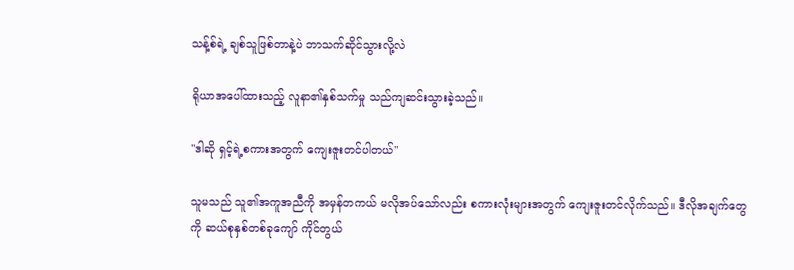သန့်စ်ရဲ့ ချစ်သူဖြစ်တာနဲ့ပဲ ဘာသက်ဆိုင်သွားလို့လဲ

ရိုယာအပေါ်ထားသည့် လူနာ၏နှစ်သက်မှု သည်ကျဆင်းသွားခဲ့သည်။

"ဒါဆို ရှင့်ရဲ့စကားအတွက် ကျေးဇူးတင်ပါတယ်"

သူမသည် သူ၏အကူအညီကို အမှန်တကယ် မလိုအပ်သော်လည်း စကားလုံးများအတွက် ကျေးဇူးတင်လိုက်သည်။ ဒီလိုအချက်တွေကို ဆယ်စုနှစ်တစ်ခုကျော် ကိုင်တွယ်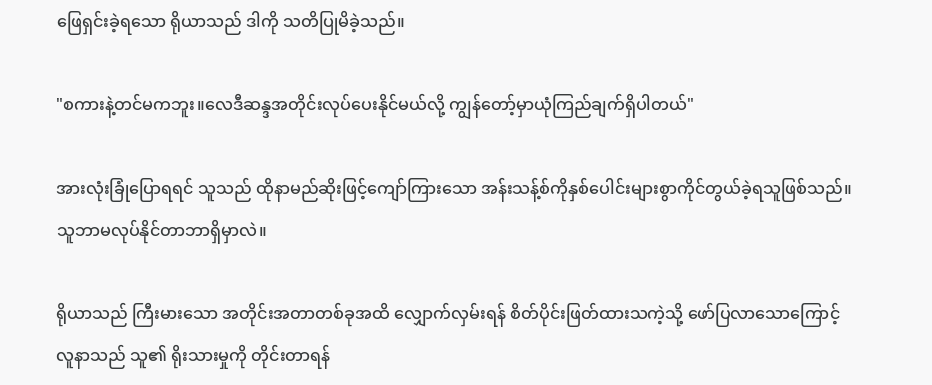ဖြေရှင်းခဲ့ရသော ရိုယာသည် ဒါကို သတိပြုမိခဲ့သည်။

"စကားနဲ့တင်မကဘူး။လေဒီဆန္ဒအတိုင်းလုပ်ပေးနိုင်မယ်လို့ ကျွန်တော့်မှာယုံကြည်ချက်ရှိပါတယ်"

အားလုံးခြုံပြောရရင် သူသည် ထိုနာမည်ဆိုးဖြင့်ကျော်ကြားသော အန်းသန့်စ်ကိုနှစ်ပေါင်းများစွာကိုင်တွယ်ခဲ့ရသူဖြစ်သည်။ သူဘာမလုပ်နိုင်တာဘာရှိမှာလဲ။

ရိုယာသည် ကြီးမားသော အတိုင်းအတာတစ်ခုအထိ လျှောက်လှမ်းရန် စိတ်ပိုင်းဖြတ်ထားသကဲ့သို့ ဖော်ပြလာသောကြောင့် လူနာသည် သူ၏ ရိုးသားမှုကို တိုင်းတာရန်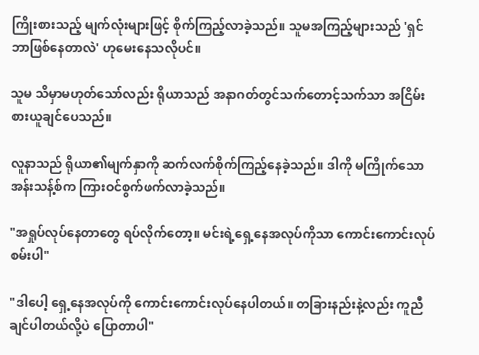ကြိုးစားသည့် မျက်လုံးများဖြင့် စိုက်ကြည့်လာခဲ့သည်။ သူမအကြည့်များသည် 'ရှင်ဘာဖြစ်နေတာလဲ' ဟုမေးနေသလိုပင်။

သူမ သိမှာမဟုတ်သော်လည်း ရိုယာသည် အနာဂတ်တွင်သက်တောင့်သက်သာ အငြိမ်းစားယူချင်ပေသည်။

လူနာသည် ရိုယာ၏မျက်နှာကို ဆက်လက်စိုက်ကြည့်နေခဲ့သည်။ ဒါကို မကြိုက်သော အန်းသန့်စ်က ကြားဝင်စွက်ဖက်လာခဲ့သည်။

"အရှုပ်လုပ်နေတာတွေ ရပ်လိုက်တော့။ မင်းရဲ့ရှေ့နေအလုပ်ကိုသာ ကောင်းကောင်းလုပ်စမ်းပါ"

"ဒါပေါ့ ရှေ့နေအလုပ်ကို ကောင်းကောင်းလုပ်နေပါတယ်။ တခြားနည်းနဲ့လည်း ကူညီချင်ပါတယ်လို့ပဲ ပြောတာပါ"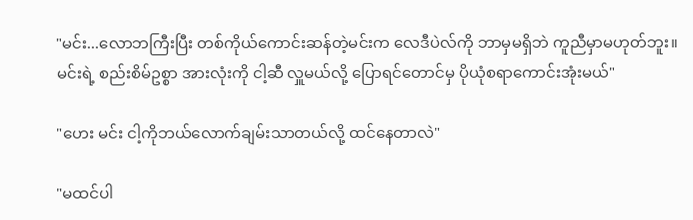"မင်း...လောဘကြီးပြီး တစ်ကိုယ်ကောင်းဆန်တဲ့မင်းက လေဒီပဲလ်ကို ဘာမှမရှိဘဲ ကူညီမှာမဟုတ်ဘူး။ မင်းရဲ့ စည်းစိမ်ဥစ္စာ အားလုံးကို ငါ့ဆီ လှူမယ်လို့ ပြောရင်တောင်မှ ပိုယုံစရာကောင်းအုံးမယ်"

"ဟေး မင်း ငါ့ကိုဘယ်လောက်ချမ်းသာတယ်လို့ ထင်နေတာလဲ"

"မထင်ပါ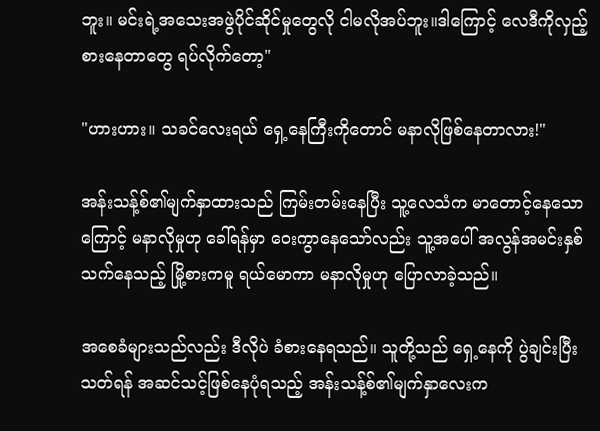ဘူး။ မင်းရဲ့အသေးအဖွဲပိုင်ဆိုင်မှုတွေလို ငါမလိုအပ်ဘူး။ဒါကြောင့် လေဒီကိုလှည့်စားနေတာတွေ ရပ်လိုက်တော့"

"ဟားဟား။ သခင်လေးရယ် ရှေ့နေကြီးကိုတောင် မနာလိုဖြစ်နေတာလား!"

အန်းသန့်စ်၏မျက်နှာထားသည် ကြမ်းတမ်းနေပြီး သူ့လေသံက မာတောင့်နေသောကြောင့် မနာလိုမှုဟု ခေါ်ရန်မှာ ဝေးကွာနေသော်လည်း သူ့အပေါ် အလွန်အမင်းနှစ်သက်နေသည့် မြို့စားကမူ ရယ်မောကာ မနာလိုမှုဟု ပြောလာခဲ့သည်။

အစေခံများသည်လည်း ဒီလိုပဲ ခံစားနေရသည်။ သူတို့သည် ရှေ့နေကို ပွဲချင်းပြီးသတ်ရန် အဆင်သင့်ဖြစ်နေပုံရသည့် အန်းသန့်စ်၏မျက်နှာလေးက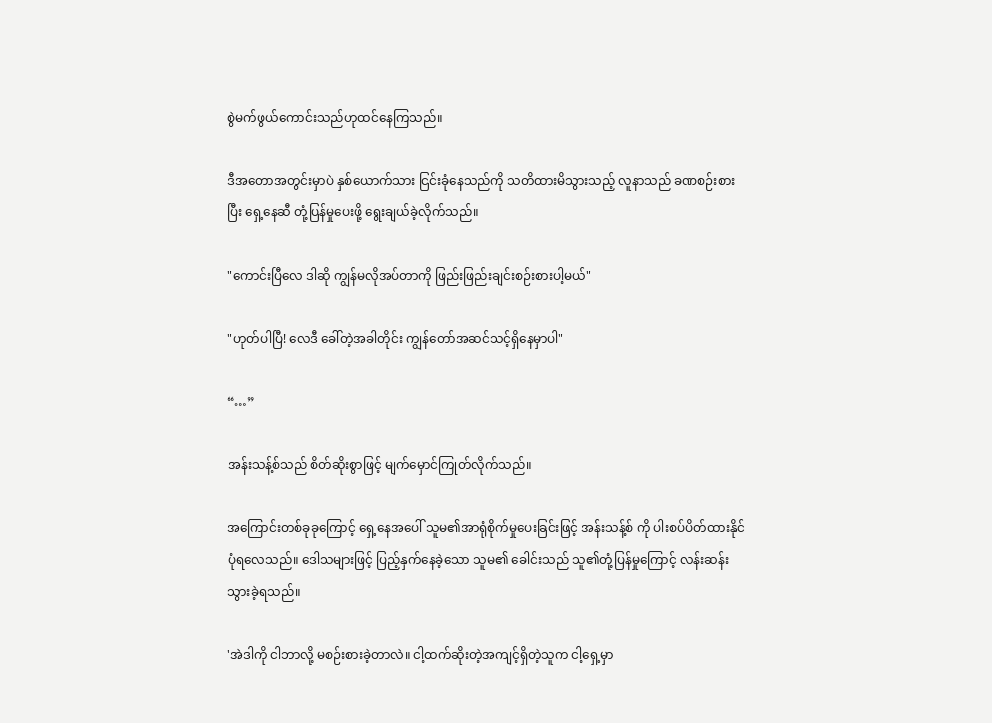စွဲမက်ဖွယ်ကောင်းသည်ဟုထင်နေကြသည်။

ဒီအတောအတွင်းမှာပဲ နှစ်ယောက်သား ငြင်းခုံနေသည်ကို သတိထားမိသွားသည့် လူနာသည် ခဏစဉ်းစားပြီး ရှေ့နေဆီ တုံ့ပြန်မှုပေးဖို့ ရွေးချယ်ခဲ့လိုက်သည်။

"ကောင်းပြီလေ ဒါဆို ကျွန်မလိုအပ်တာကို ဖြည်းဖြည်းချင်းစဉ်းစားပါ့မယ်"

"ဟုတ်ပါပြီ! လေဒီ ခေါ်တဲ့အခါတိုင်း ကျွန်တော်အဆင်သင့်ရှိနေမှာပါ"

“…”

အန်းသန့်စ်သည် စိတ်ဆိုးစွာဖြင့် မျက်မှောင်ကြုတ်လိုက်သည်။

အကြောင်းတစ်ခုခုကြောင့် ရှေ့နေအပေါ် သူမ၏အာရုံစိုက်မှုပေးခြင်းဖြင့် အန်းသန့်စ် ကို ပါးစပ်ပိတ်ထားနိုင်ပုံရလေသည်။ ဒေါသများဖြင့် ပြည့်နှက်နေခဲ့သော သူမ၏ ခေါင်းသည် သူ၏တုံ့ပြန်မှုကြောင့် လန်းဆန်းသွားခဲ့ရသည်။

'အဲဒါကို ငါဘာလို့ မစဉ်းစားခဲ့တာလဲ။ ငါ့ထက်ဆိုးတဲ့အကျင့်ရှိတဲ့သူက ငါ့ရှေ့မှာ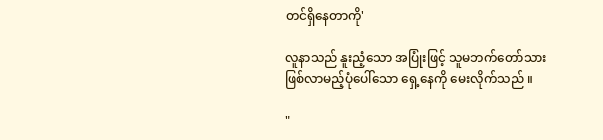တင်ရှိနေတာကို'

လူနာသည် နူးညံ့သော အပြုံးဖြင့် သူမဘက်တော်သားဖြစ်လာမည့်ပုံပေါ်သော ရှေ့နေကို မေးလိုက်သည် ။

"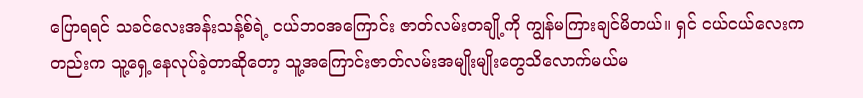ပြောရရင် သခင်လေးအန်းသန့်စ်ရဲ့ ငယ်ဘဝအကြောင်း ဇာတ်လမ်းတချို့ကို ကျွန်မကြားချင်မိတယ်။ ရှင် ငယ်ငယ်လေးကတည်းက သူ့ရှေ့နေလုပ်ခဲ့တာဆိုတော့ သူ့အကြောင်းဇာတ်လမ်းအမျိုးမျိုးတွေသိလောက်မယ်မ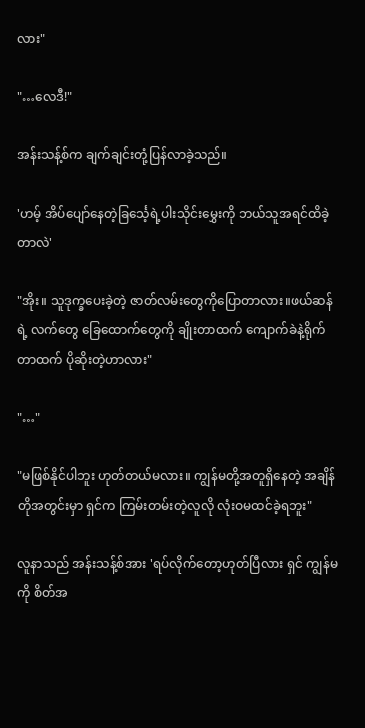လား"

"…လေဒီ!"

အန်းသန့်စ်က ချက်ချင်းတုံ့ပြန်လာခဲ့သည်။

'ဟမ့် အိပ်ပျော်နေတဲ့ခြင်္သေ့ရဲ့ပါးသိုင်းမွှေးကို ဘယ်သူအရင်ထိခဲ့တာလဲ'

"အိုး။ သူဒုက္ခပေးခဲ့တဲ့ ဇာတ်လမ်းတွေကိုပြောတာလား။ဖယ်ဆန်ရဲ့ လက်တွေ ခြေထောက်တွေကို ချိုးတာထက် ကျောက်ခဲနဲ့ရိုက်တာထက် ပိုဆိုးတဲ့ဟာလား"

"…"

"မဖြစ်နိုင်ပါဘူး ဟုတ်တယ်မလား။ ကျွန်မတို့အတူရှိနေတဲ့ အချိန်တိုအတွင်းမှာ ရှင်က ကြမ်းတမ်းတဲ့လူလို လုံးဝမထင်ခဲ့ရဘူး"

လူနာသည် အန်းသန့်စ်အား 'ရပ်လိုက်တော့ဟုတ်ပြီလား ရှင် ကျွန်မကို စိတ်အ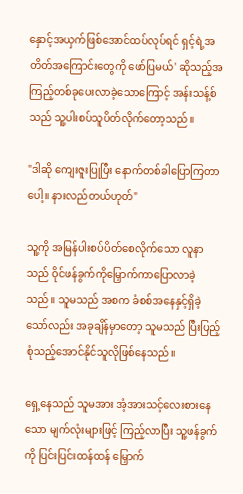နှောင့်အယှက်ဖြစ်အောင်ထပ်လုပ်ရင် ရှင့်ရဲ့အတိတ်အကြောင်းတွေကို ဖော်ပြမယ်' ဆိုသည့်အကြည့်တစ်ခုပေးလာခဲ့သောကြောင့် အန်းသန့်စ်သည် သူ့ပါးစပ်သူပိတ်လိုက်တော့သည်။

"ဒါဆို ကျေးဇူးပြုပြီး နောက်တစ်ခါပြောကြတာပေါ့။ နားလည်တယ်ဟုတ်"

သူ့ကို အမြန်ပါးစပ်ပိတ်စေလိုက်သော လူနာသည် ဝိုင်ဖန်ခွက်ကိုမြှောက်ကာပြောလာခဲ့သည်။ သူမသည် အစက ခံစစ်အနေနှင့်ရှိခဲ့သော်လည်း အခုချိန်မှာတော့ သူမသည် ပြီးပြည့်စုံသည့်အောင်နိုင်သူလိုဖြစ်နေသည်။

ရှေ့နေသည် သူမအား အံ့အားသင့်လေးစားနေသော မျက်လုံးများဖြင့် ကြည့်လာပြီး သူ့ဖန်ခွက်ကို ပြင်းပြင်းထန်ထန် မြှောက်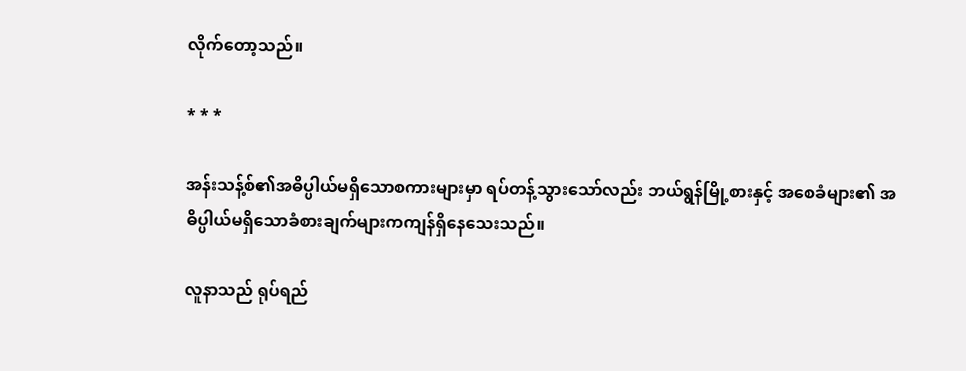လိုက်တော့သည်။

* * *

အန်းသန့်စ်၏အဓိပ္ပါယ်မရှိသောစကားများမှာ ရပ်တန့်သွားသော်လည်း ဘယ်ရွန်မြို့စားနှင့် အစေခံများ၏ အဓိပ္ပါယ်မရှိသောခံစားချက်များကကျန်ရှိနေသေးသည်။

လူနာသည် ရုပ်ရည်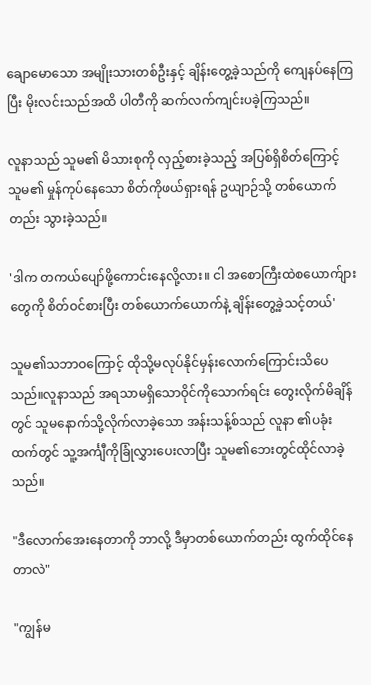ချောမောသော အမျိုးသားတစ်ဦးနှင့် ချိန်းတွေ့ခဲ့သည်ကို ကျေနပ်နေကြပြီး မိုးလင်းသည်အထိ ပါတီကို ဆက်လက်ကျင်းပခဲ့ကြသည်။

လူနာသည် သူမ၏ မိသားစုကို လှည့်စားခဲ့သည့် အပြစ်ရှိစိတ်ကြောင့် သူမ၏ မှုန်ကုပ်နေသော စိတ်ကိုဖယ်ရှားရန် ဥယျာဉ်သို့ တစ်ယောက်တည်း သွားခဲ့သည်။

'ဒါက တကယ်ပျော်ဖို့ကောင်းနေလို့လား။ ငါ အစောကြီးထဲစယောက်ျားတွေကို စိတ်ဝင်စားပြီး တစ်ယောက်ယောက်နဲ့ ချိန်းတွေ့ခဲ့သင့်တယ်'

သူမ၏သဘာဝကြောင့် ထိုသို့မလုပ်နိုင်မှန်းလောက်ကြောင်းသိပေသည်။လူနာသည် အရသာမရှိသောဝိုင်ကိုသောက်ရင်း တွေးလိုက်မိချိန်တွင် သူမနောက်သို့လိုက်လာခဲ့သော အန်းသန့်စ်သည် လူနာ ၏ပခုံးထက်တွင် သူ့အင်္ကျီကိုခြုံလွှားပေးလာပြီး သူမ၏ဘေးတွင်ထိုင်လာခဲ့သည်။

"ဒီလောက်အေးနေတာကို ဘာလို့ ဒီမှာတစ်ယောက်တည်း ထွက်ထိုင်နေတာလဲ"

"ကျွန်မ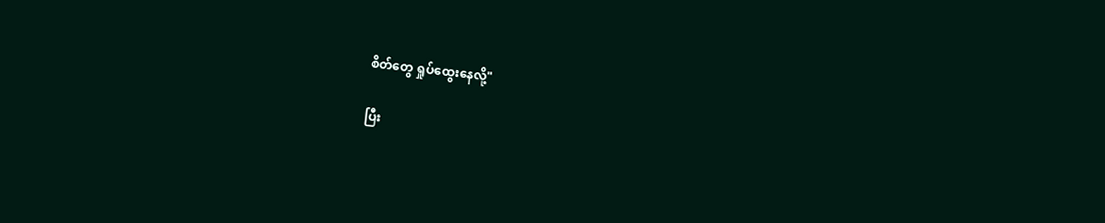စိတ်တွေ ရှုပ်ထွေးနေလို့"

ပြီး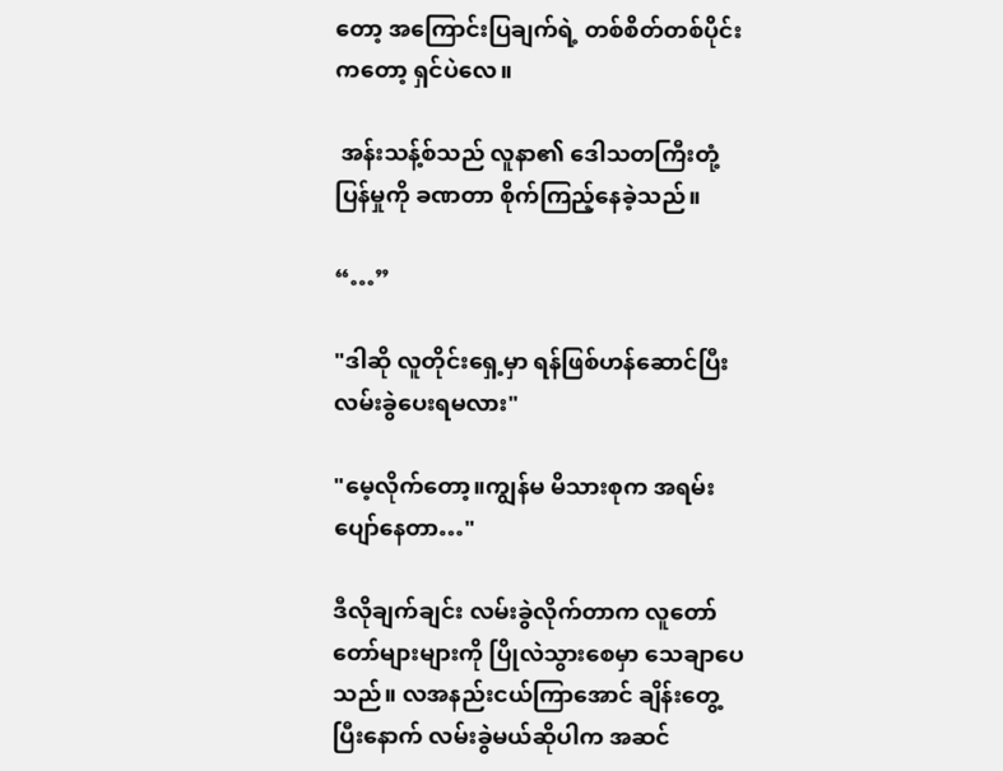တော့ အကြောင်းပြချက်ရဲ့ တစ်စိတ်တစ်ပိုင်းကတော့ ရှင်ပဲလေ။

 အန်းသန့်စ်သည် လူနာ၏ ဒေါသတကြီးတုံ့ပြန်မှုကို ခဏတာ စိုက်ကြည့်နေခဲ့သည်။

“…”

"ဒါဆို လူတိုင်းရှေ့မှာ ရန်ဖြစ်ဟန်ဆောင်ပြီး လမ်းခွဲပေးရမလား"

"မေ့လိုက်တော့။ကျွန်မ မိသားစုက အရမ်းပျော်နေတာ…"

ဒီလိုချက်ချင်း လမ်းခွဲလိုက်တာက လူတော်တော်များများကို ပြိုလဲသွားစေမှာ သေချာပေသည်။ လအနည်းငယ်ကြာအောင် ချိန်းတွေ့ပြီးနောက် လမ်းခွဲမယ်ဆိုပါက အဆင်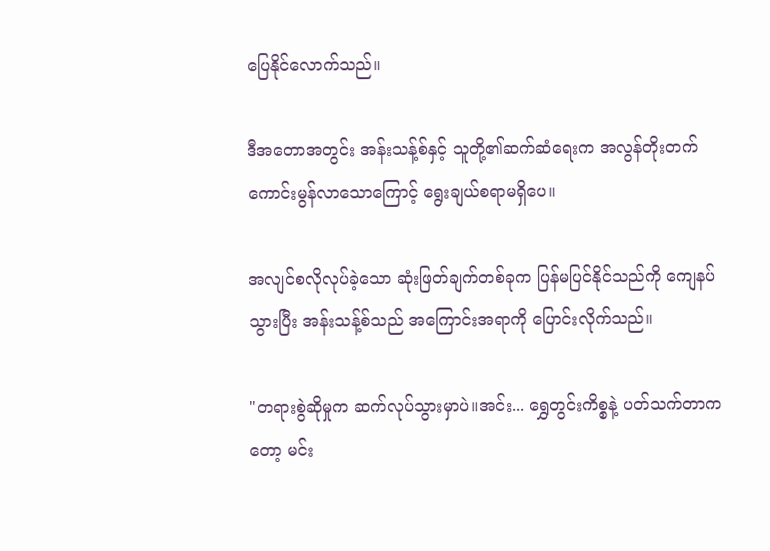ပြေနိုင်လောက်သည်။

ဒီအတောအတွင်း အန်းသန့်စ်နှင့် သူတို့၏ဆက်ဆံရေးက အလွန်တိုးတက်ကောင်းမွန်လာသောကြောင့် ရွေးချယ်စရာမရှိပေ။

အလျင်စလိုလုပ်ခဲ့သော ဆုံးဖြတ်ချက်တစ်ခုက ပြန်မပြင်နိုင်သည်ကို ကျေနပ်သွားပြီး အန်းသန့်စ်သည် အကြောင်းအရာကို ပြောင်းလိုက်သည်။

"တရားစွဲဆိုမှုက ဆက်လုပ်သွားမှာပဲ။အင်း... ရွှေတွင်းကိစ္စနဲ့ ပတ်သက်တာကတော့ မင်း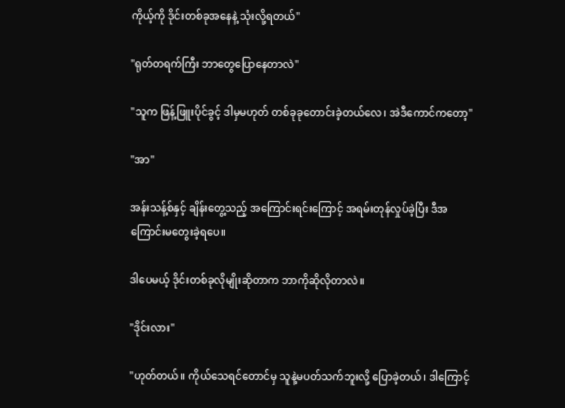ကိုယ့်ကို ဒိုင်းတစ်ခုအနေနဲ့ သုံးလို့ရတယ်"

"ရုတ်တရက်ကြီး ဘာတွေပြောနေတာလဲ"

"သူက ဖြန့်ဖြူးပိုင်ခွင့် ဒါမှမဟုတ် တစ်ခုခုတောင်းခဲ့တယ်လေ၊ အဲဒီကောင်ကတော့"

"အာ"

အန်းသန့်စ်နှင့် ချိန်းတွေ့သည့် အကြောင်းရင်းကြောင့် အရမ်းတုန်လှုပ်ခဲ့ပြီး ဒီအကြောင်းမတွေးခဲ့ရပေ။

ဒါပေမယ့် ဒိုင်းတစ်ခုလိုမျိုးဆိုတာက ဘာကိုဆိုလိုတာလဲ။

"ဒိုင်းလား"

"ဟုတ်တယ်။ ကိုယ်သေရင်တောင်မှ သူနဲ့မပတ်သက်ဘူးလို့ ပြောခဲ့တယ်၊ ဒါကြောင့်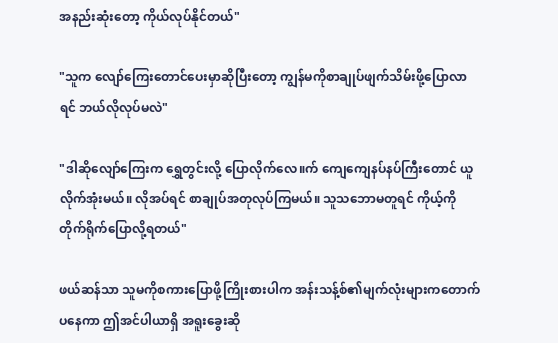အနည်းဆုံးတော့ ကိုယ်လုပ်နိုင်တယ်"

"သူက လျော်ကြေးတောင်ပေးမှာဆိုပြီးတော့ ကျွန်မကိုစာချုပ်ဖျက်သိမ်းဖို့ပြောလာရင် ဘယ်လိုလုပ်မလဲ"

"ဒါဆိုလျော်ကြေးက ရွှေတွင်းလို့ ပြောလိုက်လေ။က် ကျေကျေနပ်နပ်ကြီးတောင် ယူလိုက်အုံးမယ်။ လိုအပ်ရင် စာချုပ်အတုလုပ်ကြမယ်။ သူသဘောမတူရင် ကိုယ့်ကို တိုက်ရိုက်ပြောလို့ရတယ်"

ဖယ်ဆန်သာ သူမကိုစကားပြောဖို့ကြိုးစားပါက အန်းသန့်စ်၏မျက်လုံးများကတောက်ပနေကာ ဤအင်ပါယာရှိ အရူးခွေးဆို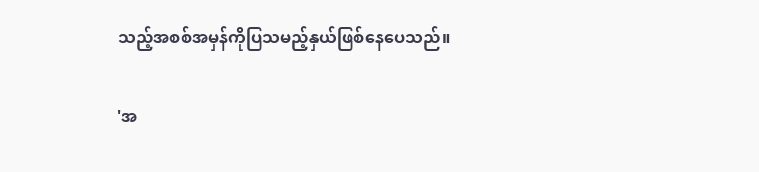သည့်အစစ်အမှန်ကိုပြသမည့်နှယ်ဖြစ်နေပေသည်။

'အ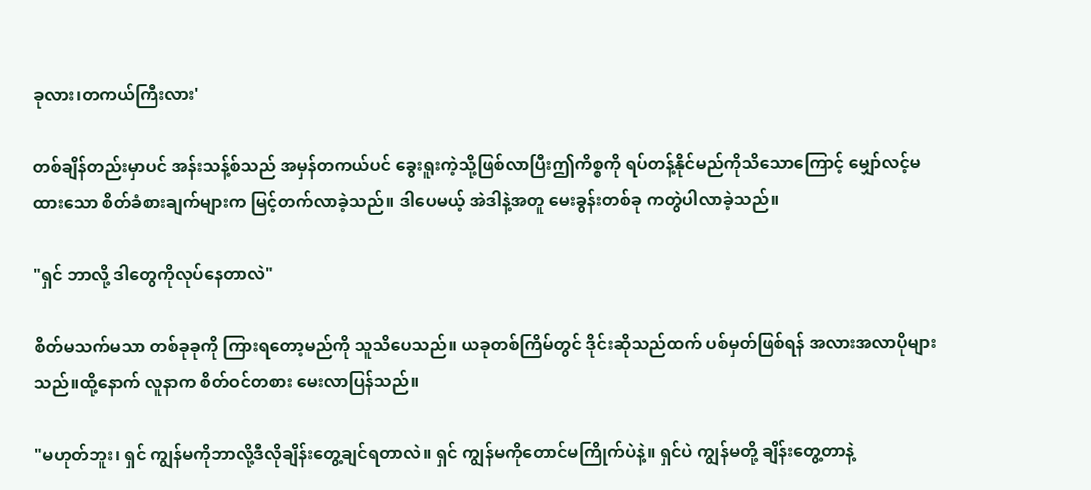ခုလား၊တကယ်ကြီးလား'

တစ်ချိန်တည်းမှာပင် အန်းသန့်စ်သည် အမှန်တကယ်ပင် ခွေးရူးကဲ့သို့ဖြစ်လာပြီးဤကိစ္စကို ရပ်တန့်နိုင်မည်ကိုသိသောကြောင့် မျှော်လင့်မထားသော စိတ်ခံစားချက်များက မြင့်တက်လာခဲ့သည်။ ဒါပေမယ့် အဲဒါနဲ့အတူ မေးခွန်းတစ်ခု ကတွဲပါလာခဲ့သည်။

"ရှင် ဘာလို့ ဒါတွေကိုလုပ်နေတာလဲ"

စိတ်မသက်မသာ တစ်ခုခုကို ကြားရတော့မည်ကို သူသိပေသည်။ ယခုတစ်ကြိမ်တွင် ဒိုင်းဆိုသည်ထက် ပစ်မှတ်ဖြစ်ရန် အလားအလာပိုများသည်။ထို့နောက် လူနာက စိတ်ဝင်တစား မေးလာပြန်သည်။

"မဟုတ်ဘူး၊ ရှင် ကျွန်မကိုဘာလို့ဒီလိုချိန်းတွေ့ချင်ရတာလဲ။ ရှင် ကျွန်မကိုတောင်မကြိုက်ပဲနဲ့။ ရှင်ပဲ ကျွန်မတို့ ချိန်းတွေ့တာနဲ့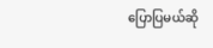ပြောပြမယ်ဆို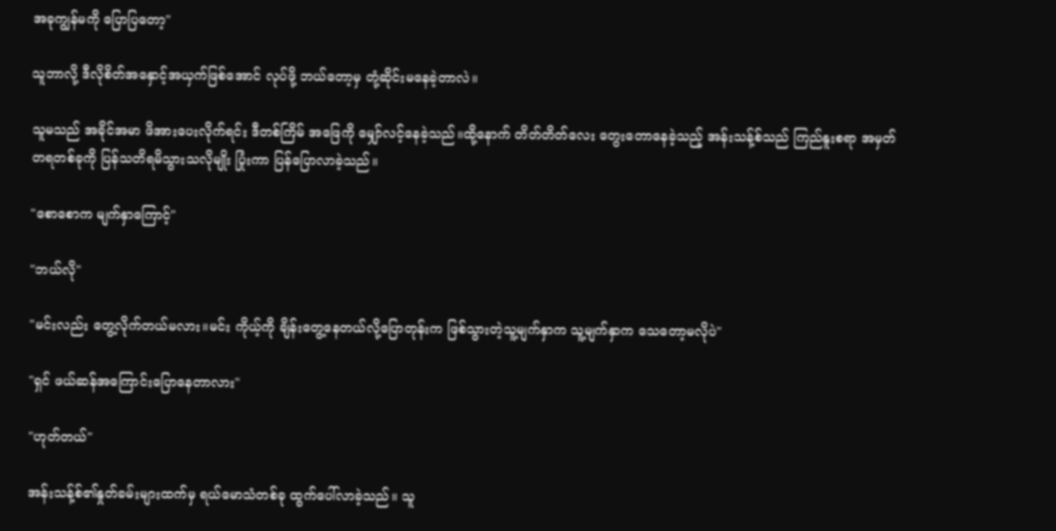အခုကျွန်မကို ပြောပြတော့"

သူဘာလို့ ဒီလိုစိတ်အနှောင့်အယှက်ဖြစ်အောင် လုပ်ဖို့ ဘယ်တော့မှ တုံ့ဆိုင်းမနေခဲ့တာလဲ။

သူမသည် အခိုင်အမာ ဖိအားပေးလိုက်ရင်း ဒီတစ်ကြိမ် အဖြေကို မျှော်လင့်နေခဲ့သည်။ထို့နောက် တိတ်တိတ်လေး တွေးတောနေခဲ့သည့် အန်းသန့်စ်သည် ကြည်နူးစရာ အမှတ်တရတစ်ခုကို ပြန်သတိရမိသွားသလိုမျိုး ပြုံးကာ ပြန်ပြောလာခဲ့သည်။

"စောစောက မျက်နှာကြောင့်"

"ဘယ်လို"

"မင်းလည်း တွေ့လိုက်တယ်မလား။မင်း ကိုယ့်ကို ချိန်းတွေ့နေတယ်လို့ပြောတုန်းက ဖြစ်သွားတဲ့သူ့မျက်နှာက သူ့မျက်နှာက သေတော့မလိုပဲ"

"ရှင် ဖယ်ဆန်အကြောင်းပြောနေတာလား"

"ဟုတ်တယ်"

အန်းသန့်စ်၏နှုတ်ခမ်းများထက်မှ ရယ်မောသံတစ်ခု ထွက်ပေါ်လာခဲ့သည်။ သူ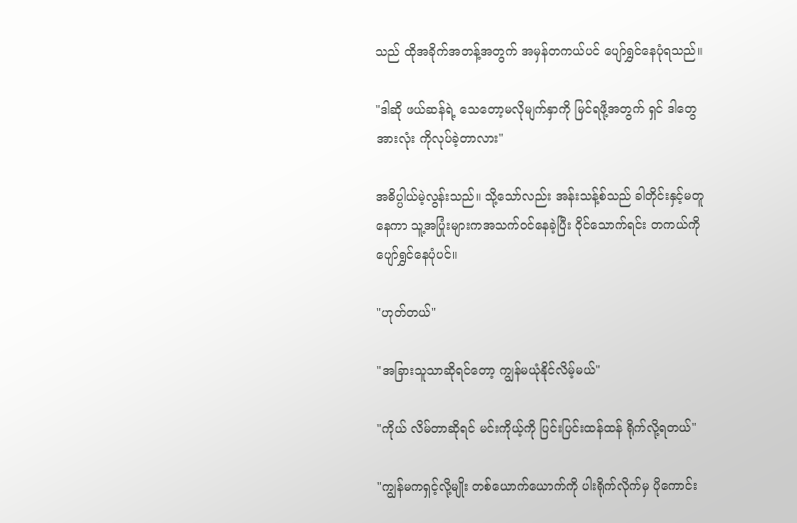သည် ထိုအခိုက်အတန့်အတွက် အမှန်တကယ်ပင် ပျော်ရွှင်နေပုံရသည်။

"ဒါဆို ဖယ်ဆန်ရဲ့ သေ‌တော့မလိုမျက်နှာကို မြင်ရဖို့အတွက် ရှင် ဒါတွေအားလုံး ကိုလုပ်ခဲ့တာလား"

အဓိပ္ပါယ်မဲ့လွန်းသည်။ သို့သော်လည်း အန်းသန့်စ်သည် ခါတိုင်းနှင့်မတူနေကာ သူ့အပြုံးများကအသက်ဝင်နေခဲ့ပြီး ဝိုင်သောက်ရင်း တကယ်ကို ပျော်ရွှင်နေပုံပင်။

"ဟုတ်တယ်"

"အခြားသူသာဆိုရင်တော့ ကျွန်မယုံနိုင်လိမ့်မယ်"

"ကိုယ် လိမ်တာဆိုရင် မင်းကိုယ့်ကို ပြင်းပြင်းထန်ထန် ရိုက်လို့ရတယ်"

"ကျွန်မကရှင့်လို့မျိုး တစ်ယောက်ယောက်ကို ပါးရိုက်လိုက်မှ ပိုကောင်း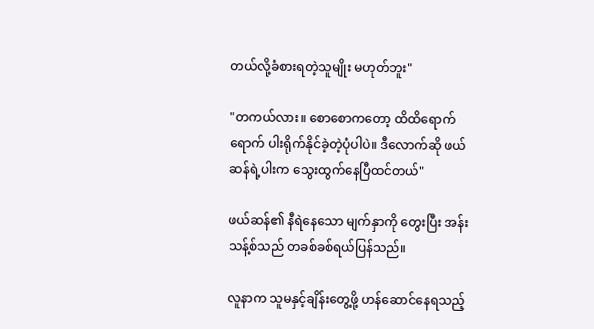တယ်လို့ခံစားရတဲ့သူမျိုး မဟုတ်ဘူး"

"တကယ်လား။ စောစောကတော့ ထိထိရောက်ရောက် ပါးရိုက်နိုင်ခဲ့တဲ့ပုံပါပဲ။ ဒီလောက်ဆို ဖယ်ဆန်ရဲ့ပါးက သွေးထွက်နေပြီထင်တယ်"

ဖယ်ဆန်၏ နီရဲနေသော မျက်နှာကို တွေးပြီး အန်းသန့်စ်သည် တခစ်ခစ်ရယ်ပြန်သည်။

လူနာက သူမနှင့်ချိန်းတွေ့ဖို့ ဟန်ဆောင်နေရသည့်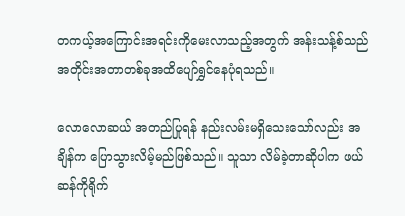တကယ့်အကြောင်းအရင်းကိုမေးလာသည့်အတွက် အန်းသန့်စ်သည်အတိုင်းအတာတစ်ခုအထိပျော်ရွှင်နေပုံရသည်။

လောလောဆယ် အတည်ပြုရန် နည်းလမ်းမရှိသေးသော်လည်း အချိန်က ပြောသွားလိမ့်မည်ဖြစ်သည်။ သူသာ လိမ်ခဲ့တာဆိုပါက ဖယ်ဆန်ကိုရိုက်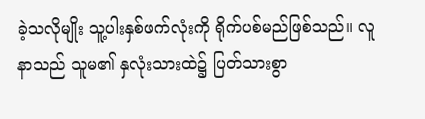ခဲ့သလိုမျိုး သူ့ပါးနှစ်ဖက်လုံးကို ရိုက်ပစ်မည်ဖြစ်သည်။ လူနာသည် သူမ၏ နှလုံးသားထဲ၌ ပြတ်သားစွာ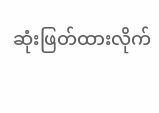ဆုံးဖြတ်ထားလိုက်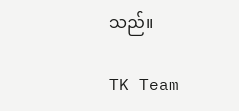သည်။

TK Team